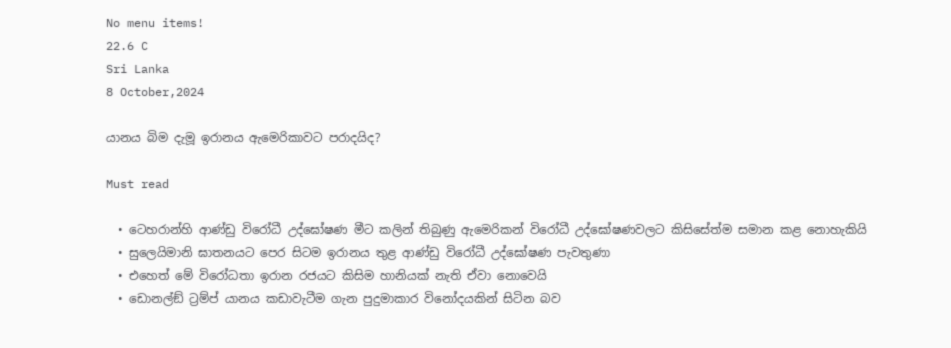No menu items!
22.6 C
Sri Lanka
8 October,2024

යානය බිම දැමූ ඉරානය ඇමෙරිකාවට පරාදයිද?

Must read

  • ටෙහරාන්හි ආණ්ඩු විරෝධී උද්ඝෝෂණ මීට කලින් තිබුණු ඇමෙරිකන් විරෝධී උද්ඝෝෂණවලට කිසිසේත්ම සමාන කළ නොහැකියි
  • සුලෙයිමානි ඝාතනයට පෙර සිටම ඉරානය තුළ ආණ්ඩු විරෝධී උද්ඝෝෂණ පැවතුණා
  • එහෙත් මේ විරෝධතා ඉරාන රජයට කිසිම හානියක් නැති ඒවා නොවෙයි
  • ඩොනල්ඞ් ට්‍රම්ප් යානය කඩාවැටීම ගැන පුදුමාකාර විනෝදයකින් සිටින බව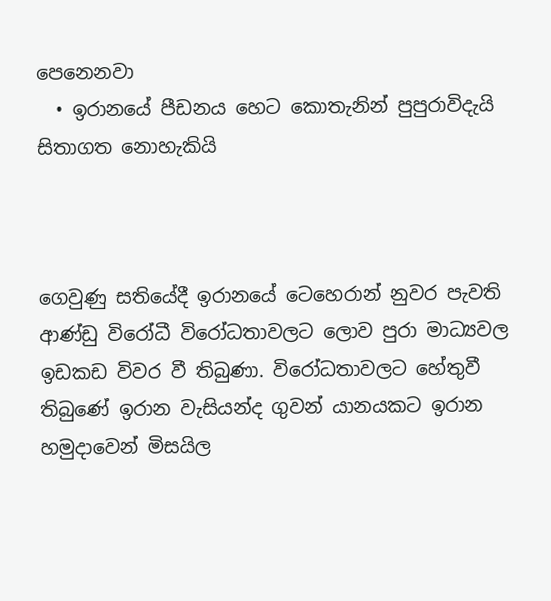පෙනෙනවා
  • ඉරානයේ පීඩනය හෙට කොතැනින් පුපුරාවිදැයි සිතාගත නොහැකියි



ගෙවුණු සතියේදී ඉරානයේ ටෙහෙරාන් නුවර පැවති ආණ්ඩු විරෝධී විරෝධතාවලට ලොව පුරා මාධ්‍යවල ඉඩකඩ විවර වී තිබුණා. විරෝධතාවලට හේතුවී තිබුණේ ඉරාන වැසියන්ද ගුවන් යානයකට ඉරාන හමුදාවෙන් මිසයිල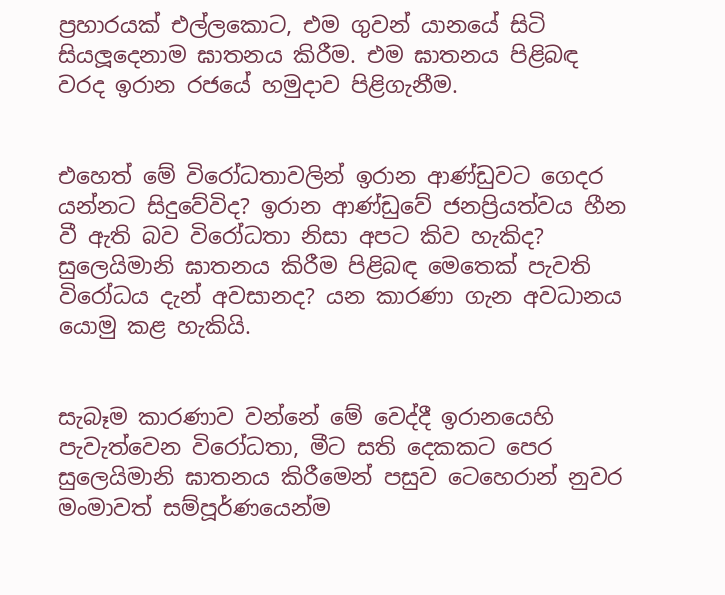ප්‍රහාරයක් එල්ලකොට, එම ගුවන් යානයේ සිටි සියලූදෙනාම ඝාතනය කිරීම. එම ඝාතනය පිළිබඳ වරද ඉරාන රජයේ හමුදාව පිළිගැනීම.


එහෙත් මේ විරෝධතාවලින් ඉරාන ආණ්ඩුවට ගෙදර යන්නට සිදුවේවිද? ඉරාන ආණ්ඩුවේ ජනප්‍රියත්වය හීන වී ඇති බව විරෝධතා නිසා අපට කිව හැකිද? සුලෙයිමානි ඝාතනය කිරීම පිළිබඳ මෙතෙක් පැවති විරෝධය දැන් අවසානද? යන කාරණා ගැන අවධානය යොමු කළ හැකියි.


සැබෑම කාරණාව වන්නේ මේ වෙද්දී ඉරානයෙහි පැවැත්වෙන විරෝධතා, මීට සති දෙකකට පෙර සුලෙයිමානි ඝාතනය කිරීමෙන් පසුව ටෙහෙරාන් නුවර මංමාවත් සම්පූර්ණයෙන්ම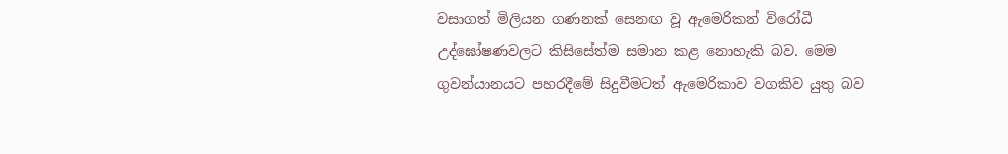වසාගත් මිලියන ගණනක් සෙනඟ වූ ඇමෙරිකන් විරෝධී උද්ඝෝෂණවලට කිසිසේත්ම සමාන කළ නොහැකි බව. මෙම ගුවන්යානයට පහරදීමේ සිදුවීමටත් ඇමෙරිකාව වගකිව යුතු බව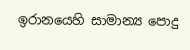ඉරානයෙහි සාමාන්‍ය පොදු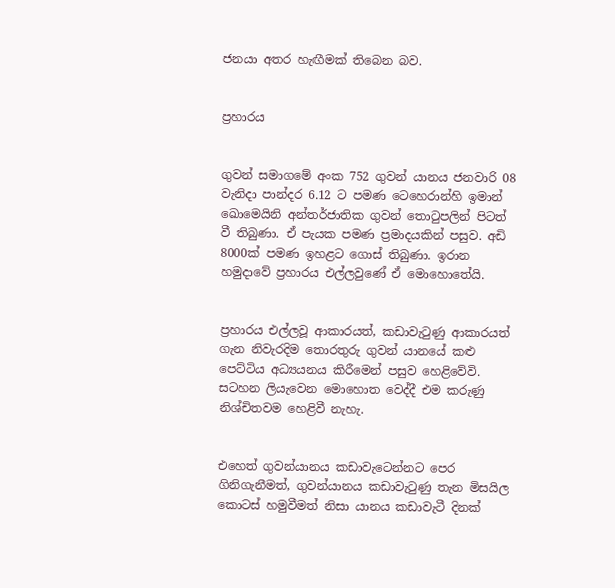ජනයා අතර හැඟීමක් තිබෙන බව.


ප්‍රහාරය


ගුවන් සමාගමේ අංක 752 ගුවන් යානය ජනවාරි 08 වැනිදා පාන්දර 6.12 ට පමණ ටෙහෙරාන්හි ඉමාන් ඛොමෙයිනි අන්තර්ජාතික ගුවන් තොටුපලින් පිටත් වී තිබුණා. ඒ පැයක පමණ ප්‍රමාදයකින් පසුව. අඩි 8000ක් පමණ ඉහළට ගොස් තිබුණා. ඉරාන හමුදාවේ ප්‍රහාරය එල්ලවුණේ ඒ මොහොතේයි.


ප්‍රහාරය එල්ලවූ ආකාරයත්, කඩාවැටුණු ආකාරයත් ගැන නිවැරදිම තොරතුරු ගුවන් යානයේ කළු පෙට්ටිය අධ්‍යයනය කිරීමෙන් පසුව හෙළිවේවි. සටහන ලියැවෙන මොහොත වෙද්දී එම කරුණු නිශ්චිතවම හෙළිවී නැහැ.


එහෙත් ගුවන්යානය කඩාවැටෙන්නට පෙර ගිනිගැනීමත්, ගුවන්යානය කඩාවැටුණු තැන මිසයිල කොටස් හමුවීමත් නිසා යානය කඩාවැටී දිනක්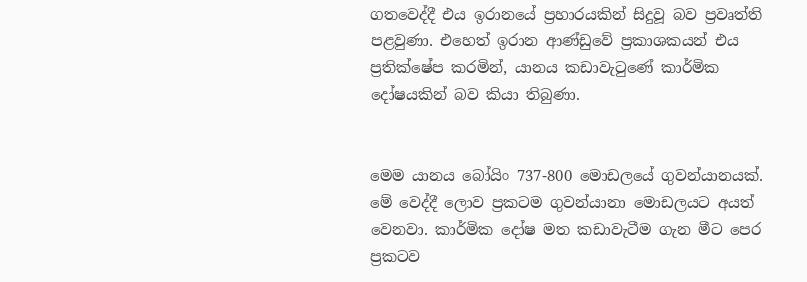ගතවෙද්දී එය ඉරානයේ ප්‍රහාරයකින් සිදුවූ බව ප්‍රවෘත්ති පළවුණා. එහෙත් ඉරාන ආණ්ඩුවේ ප්‍රකාශකයන් එය ප්‍රතික්ෂේප කරමින්, යානය කඩාවැටුණේ කාර්මික දෝෂයකින් බව කියා තිබුණා.


මෙම යානය බෝයිං 737-800 මොඩලයේ ගුවන්යානයක්. මේ වෙද්දී ලොව ප්‍රකටම ගුවන්යානා මොඩලයට අයත් වෙනවා. කාර්මික දෝෂ මත කඩාවැටීම ගැන මීට පෙර ප්‍රකටව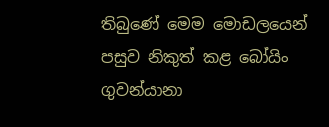තිබුණේ මෙම මොඩලයෙන් පසුව නිකුත් කළ බෝයිං ගුවන්යානා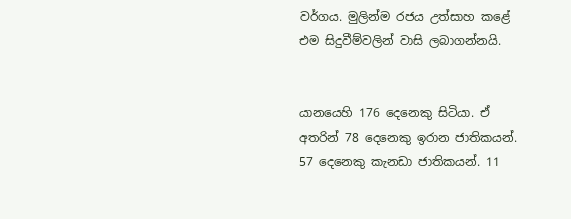වර්ගය. මුලින්ම රජය උත්සාහ කළේ එම සිදුවීම්වලින් වාසි ලබාගන්නයි.


යානයෙහි 176 දෙනෙකු සිටියා. ඒ අතරින් 78 දෙනෙකු ඉරාන ජාතිකයන්. 57 දෙනෙකු කැනඩා ජාතිකයන්. 11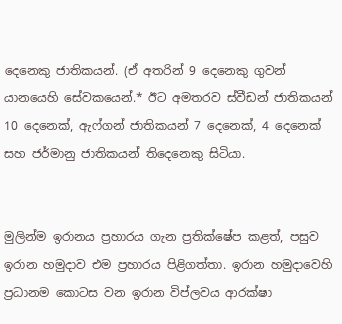දෙනෙකු ජාතිකයන්. (ඒ අතරින් 9 දෙනෙකු ගුවන් යානයෙහි සේවකයෙන්.* ඊට අමතරව ස්වීඩන් ජාතිකයන් 10 දෙනෙක්, ඇෆ්ගන් ජාතිකයන් 7 දෙනෙක්, 4 දෙනෙක් සහ ජර්මානු ජාතිකයන් තිදෙනෙකු සිටියා.


මුලින්ම ඉරානය ප්‍රහාරය ගැන ප්‍රතික්ෂේප කළත්, පසුව ඉරාන හමුදාව එම ප්‍රහාරය පිළිගත්තා. ඉරාන හමුදාවෙහි ප්‍රධානම කොටස වන ඉරාන විප්ලවය ආරක්ෂා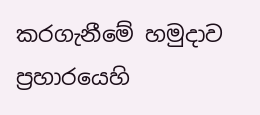කරගැනීමේ හමුදාව ප්‍රහාරයෙහි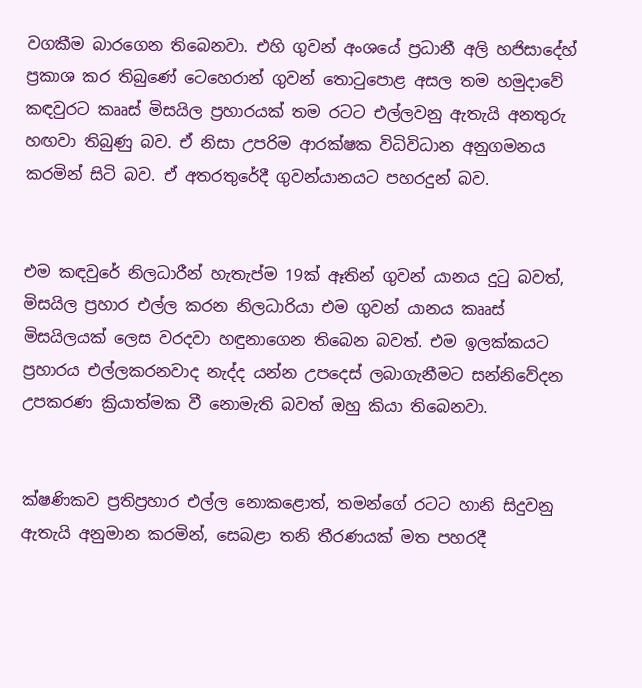වගකීම බාරගෙන තිබෙනවා. එහි ගුවන් අංශයේ ප්‍රධානී අලි හජිසාදේහ් ප්‍රකාශ කර තිබුණේ ටෙහෙරාන් ගුවන් තොටුපොළ අසල තම හමුදාවේ කඳවුරට කෲස් මිසයිල ප්‍රහාරයක් තම රටට එල්ලවනු ඇතැයි අනතුරු හඟවා තිබුණු බව. ඒ නිසා උපරිම ආරක්ෂක විධිවිධාන අනුගමනය කරමින් සිටි බව. ඒ අතරතුරේදී ගුවන්යානයට පහරදුන් බව.


එම කඳවුරේ නිලධාරීන් හැතැප්ම 19ක් ඈතින් ගුවන් යානය දුටු බවත්, මිසයිල ප්‍රහාර එල්ල කරන නිලධාරියා එම ගුවන් යානය කෲස් මිසයිලයක් ලෙස වරදවා හඳුනාගෙන තිබෙන බවත්. එම ඉලක්කයට ප්‍රහාරය එල්ලකරනවාද නැද්ද යන්න උපදෙස් ලබාගැනීමට සන්නිවේදන උපකරණ ක්‍රියාත්මක වී නොමැති බවත් ඔහු කියා තිබෙනවා.


ක්ෂණිකව ප්‍රතිප්‍රහාර එල්ල නොකළොත්, තමන්ගේ රටට හානි සිදුවනු ඇතැයි අනුමාන කරමින්, සෙබළා තනි තීරණයක් මත පහරදී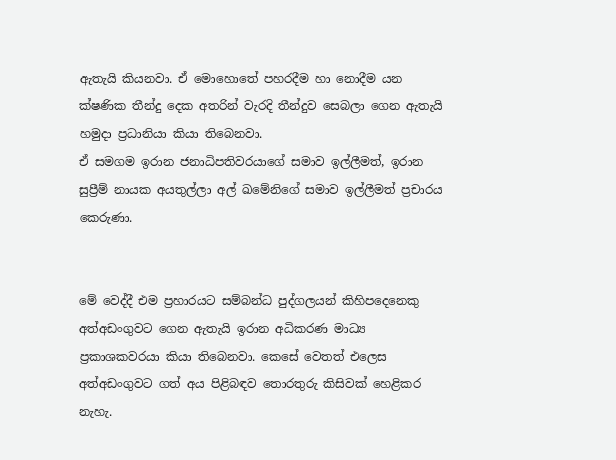ඇතැයි කියනවා. ඒ මොහොතේ පහරදීම හා නොදීම යන ක්ෂණික තීන්දු දෙක අතරින් වැරදි තීන්දුව සෙබලා ගෙන ඇතැයි හමුදා ප්‍රධානියා කියා තිබෙනවා.
ඒ සමගම ඉරාන ජනාධිපතිවරයාගේ සමාව ඉල්ලීමත්, ඉරාන සුප්‍රීම් නායක අයතුල්ලා අල් ඛමේනිගේ සමාව ඉල්ලීමත් ප්‍රචාරය කෙරුණා.


මේ වෙද්දී එම ප්‍රහාරයට සම්බන්ධ පුද්ගලයන් කිහිපදෙනෙකු අත්අඩංගුවට ගෙන ඇතැයි ඉරාන අධිකරණ මාධ්‍ය ප්‍රකාශකවරයා කියා තිබෙනවා. කෙසේ වෙතත් එලෙස අත්අඩංගුවට ගත් අය පිළිබඳව තොරතුරු කිසිවක් හෙළිකර නැහැ.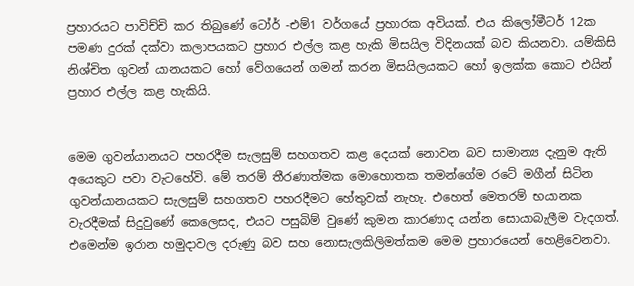ප්‍රහාරයට පාවිච්චි කර තිබුණේ ටෝර් -එම්1 වර්ගයේ ප්‍රහාරක අවියක්. එය කිලෝමීටර් 12ක පමණ දුරක් දක්වා කලාපයකට ප්‍රහාර එල්ල කළ හැකි මිසයිල විදිනයක් බව කියනවා. යම්කිසි නිශ්චිත ගුවන් යානයකට හෝ වේගයෙන් ගමන් කරන මිසයිලයකට හෝ ඉලක්ක කොට එයින් ප්‍රහාර එල්ල කළ හැකියි.


මෙම ගුවන්යානයට පහරදීම සැලසුම් සහගතව කළ දෙයක් නොවන බව සාමාන්‍ය දැනුම ඇති අයෙකුට පවා වැටහේවි. මේ තරම් තීරණාත්මක මොහොතක තමන්ගේම රටේ මගීන් සිටින ගුවන්යානයකට සැලසුම් සහගතව පහරදීමට හේතුවක් නැහැ. එහෙත් මෙතරම් භයානක වැරදීමක් සිදුවුණේ කෙලෙසද, එයට පසුබිම් වුණේ කුමන කාරණාද යන්න සොයාබැලීම වැදගත්. එමෙන්ම ඉරාන හමුදාවල දරුණු බව සහ නොසැලකිලිමත්කම මෙම ප්‍රහාරයෙන් හෙළිවෙනවා.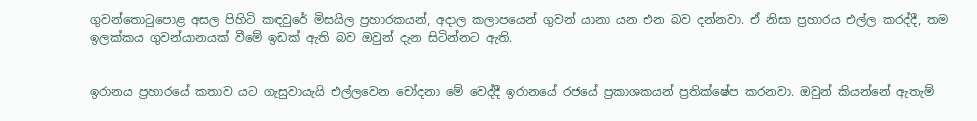ගුවන්තොටුපොළ අසල පිහිටි කඳවුරේ මිසයිල ප්‍රහාරකයන්, අදාල කලාපයෙන් ගුවන් යානා යන එන බව දන්නවා. ඒ නිසා ප්‍රහාරය එල්ල කරද්දී, තම ඉලක්කය ගුවන්යානයක් වීමේ ඉඩක් ඇති බව ඔවුන් දැන සිටින්නට ඇති.


ඉරානය ප්‍රහාරයේ කතාව යට ගැසුවායැයි එල්ලවෙන චෝදනා මේ වෙද්දී ඉරානයේ රජයේ ප්‍රකාශකයන් ප්‍රතික්ෂේප කරනවා. ඔවුන් කියන්නේ ඇතැම්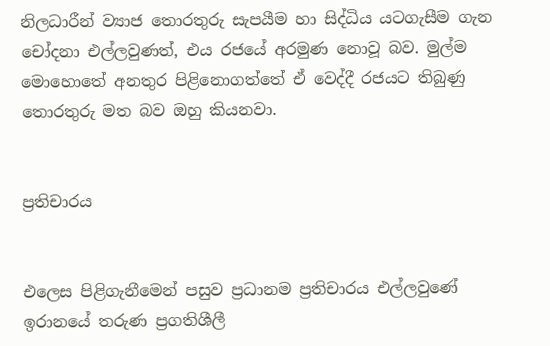නිලධාරීන් ව්‍යාජ තොරතුරු සැපයීම හා සිද්ධිය යටගැසීම ගැන චෝදනා එල්ලවුණත්, එය රජයේ අරමුණ නොවූ බව. මුල්ම මොහොතේ අනතුර පිළිනොගත්තේ ඒ වෙද්දී රජයට තිබුණු තොරතුරු මත බව ඔහු කියනවා.


ප්‍රතිචාරය


එලෙස පිළිගැනීමෙන් පසුව ප්‍රධානම ප්‍රතිචාරය එල්ලවුණේ ඉරානයේ තරුණ ප්‍රගතිශීලී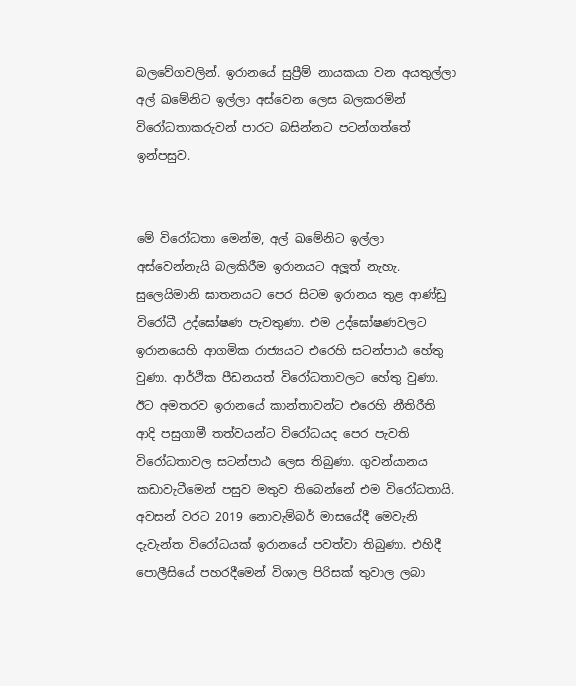බලවේගවලින්. ඉරානයේ සුප්‍රීම් නායකයා වන අයතුල්ලා අල් ඛමේනිට ඉල්ලා අස්වෙන ලෙස බලකරමින් විරෝධතාකරුවන් පාරට බසින්නට පටන්ගත්තේ ඉන්පසුව.


මේ විරෝධතා මෙන්ම, අල් ඛමේනිට ඉල්ලා අස්වෙන්නැයි බලකිරීම ඉරානයට අලූත් නැහැ. සුලෙයිමානි ඝාතනයට පෙර සිටම ඉරානය තුළ ආණ්ඩු විරෝධී උද්ඝෝෂණ පැවතුණා. එම උද්ඝෝෂණවලට ඉරානයෙහි ආගමික රාජ්‍යයට එරෙහි සටන්පාඨ හේතු වුණා. ආර්ථික පීඩනයත් විරෝධතාවලට හේතු වුණා. ඊට අමතරව ඉරානයේ කාන්තාවන්ට එරෙහි නීතිරීති ආදි පසුගාමී තත්වයන්ට විරෝධයද පෙර පැවති විරෝධතාවල සටන්පාඨ ලෙස තිබුණා. ගුවන්යානය කඩාවැටීමෙන් පසුව මතුව තිබෙන්නේ එම විරෝධතායි. අවසන් වරට 2019 නොවැම්බර් මාසයේදී මෙවැනි දැවැන්ත විරෝධයක් ඉරානයේ පවත්වා තිබුණා. එහිදී පොලීසියේ පහරදීමෙන් විශාල පිරිසක් තුවාල ලබා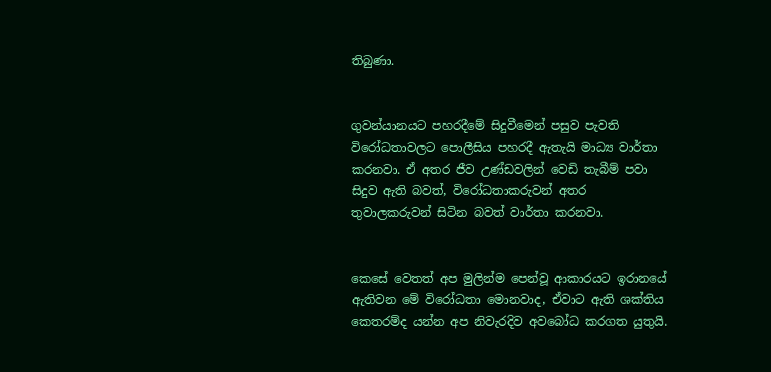තිබුණා.


ගුවන්යානයට පහරදීමේ සිදුවීමෙන් පසුව පැවති විරෝධතාවලට පොලීසිය පහරදී ඇතැයි මාධ්‍ය වාර්තා කරනවා. ඒ අතර ජීව උණ්ඩවලින් වෙඩි තැබීම් පවා සිදුව ඇති බවත්, විරෝධතාකරුවන් අතර තුවාලකරුවන් සිටින බවත් වාර්තා කරනවා.


කෙසේ වෙතත් අප මුලින්ම පෙන්වූ ආකාරයට ඉරානයේ ඇතිවන මේ විරෝධතා මොනවාද, ඒවාට ඇති ශක්තිය කෙතරම්ද යන්න අප නිවැරදිව අවබෝධ කරගත යුතුයි.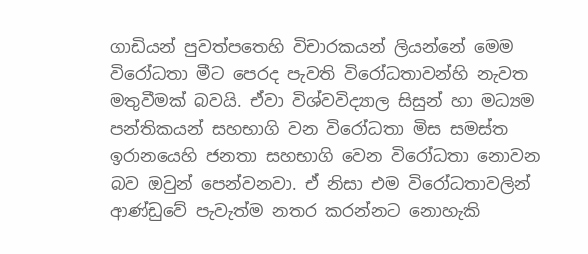ගාඩියන් පුවත්පතෙහි විචාරකයන් ලියන්නේ මෙම විරෝධතා මීට පෙරද පැවති විරෝධතාවන්හි නැවත මතුවීමක් බවයි. ඒවා විශ්වවිද්‍යාල සිසුන් හා මධ්‍යම පන්තිකයන් සහභාගි වන විරෝධතා මිස සමස්ත ඉරානයෙහි ජනතා සහභාගි වෙන විරෝධතා නොවන බව ඔවුන් පෙන්වනවා. ඒ නිසා එම විරෝධතාවලින් ආණ්ඩුවේ පැවැත්ම නතර කරන්නට නොහැකි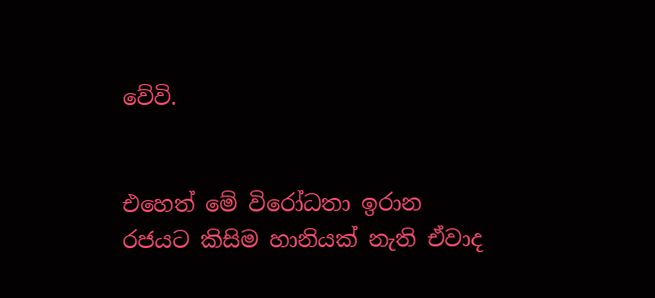වේවි.


එහෙත් මේ විරෝධතා ඉරාන රජයට කිසිම හානියක් නැති ඒවාද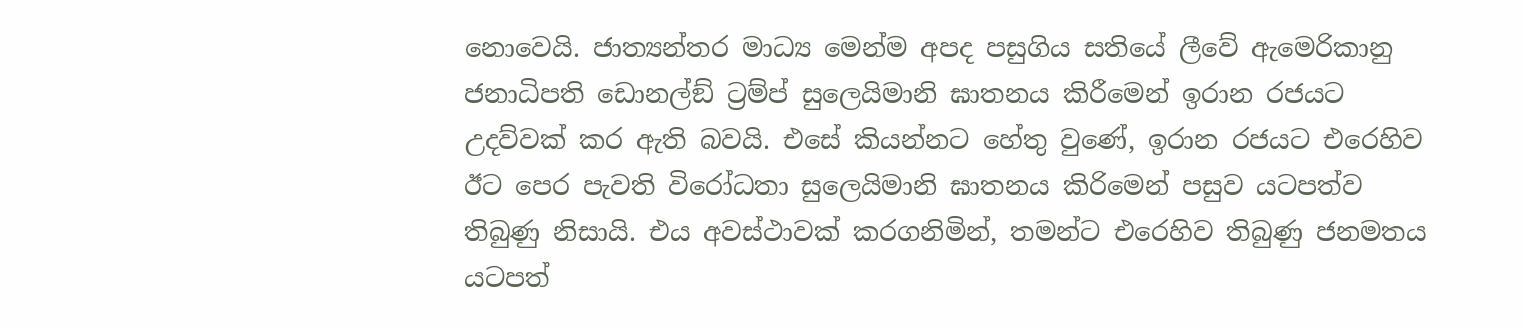නොවෙයි. ජාත්‍යන්තර මාධ්‍ය මෙන්ම අපද පසුගිය සතියේ ලීවේ ඇමෙරිකානු ජනාධිපති ඩොනල්ඞ් ට්‍රම්ප් සුලෙයිමානි ඝාතනය කිරීමෙන් ඉරාන රජයට උදව්වක් කර ඇති බවයි. එසේ කියන්නට හේතු වුණේ, ඉරාන රජයට එරෙහිව ඊට පෙර පැවති විරෝධතා සුලෙයිමානි ඝාතනය කිරිමෙන් පසුව යටපත්ව තිබුණු නිසායි. එය අවස්ථාවක් කරගනිමින්, තමන්ට එරෙහිව තිබුණු ජනමතය යටපත්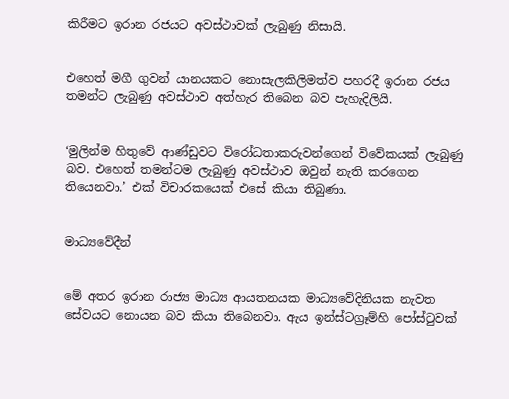කිරීමට ඉරාන රජයට අවස්ථාවක් ලැබුණු නිසායි.


එහෙත් මගී ගුවන් යානයකට නොසැලකිලිමත්ව පහරදී ඉරාන රජය තමන්ට ලැබුණු අවස්ථාව අත්හැර තිබෙන බව පැහැදිලියි.


‘මුලින්ම හිතුවේ ආණ්ඩුවට විරෝධතාකරුවන්ගෙන් විවේකයක් ලැබුණු බව. එහෙත් තමන්ටම ලැබුණු අවස්ථාව ඔවුන් නැති කරගෙන තියෙනවා.’ එක් විචාරකයෙක් එසේ කියා තිබුණා.


මාධ්‍යවේදීන්


මේ අතර ඉරාන රාජ්‍ය මාධ්‍ය ආයතනයක මාධ්‍යවේදිනියක නැවත සේවයට නොයන බව කියා තිබෙනවා. ඇය ඉන්ස්ටග්‍රෑම්හි පෝස්ටුවක්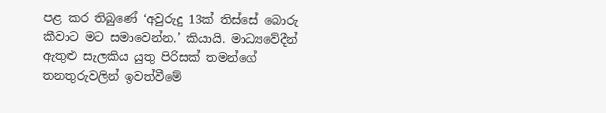පළ කර තිබුණේ ‘අවුරුදු 13ක් තිස්සේ බොරු කීවාට මට සමාවෙන්න.’ කියායි. මාධ්‍යවේදීන් ඇතුළු සැලකිය යුතු පිරිසක් තමන්ගේ තනතුරුවලින් ඉවත්වීමේ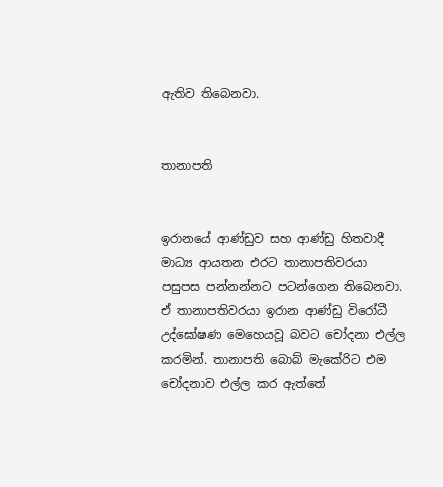ඇතිව තිබෙනවා.


තානාපති


ඉරානයේ ආණ්ඩුව සහ ආණ්ඩු හිතවාදී මාධ්‍ය ආයතන එරට තානාපතිවරයා පසුපස පන්නන්නට පටන්ගෙන තිබෙනවා. ඒ තානාපතිවරයා ඉරාන ආණ්ඩු විරෝධී උද්ඝෝෂණ මෙහෙයවූ බවට චෝදනා එල්ල කරමින්. තානාපති බොබ් මැකේරිට එම චෝදනාව එල්ල කර ඇත්තේ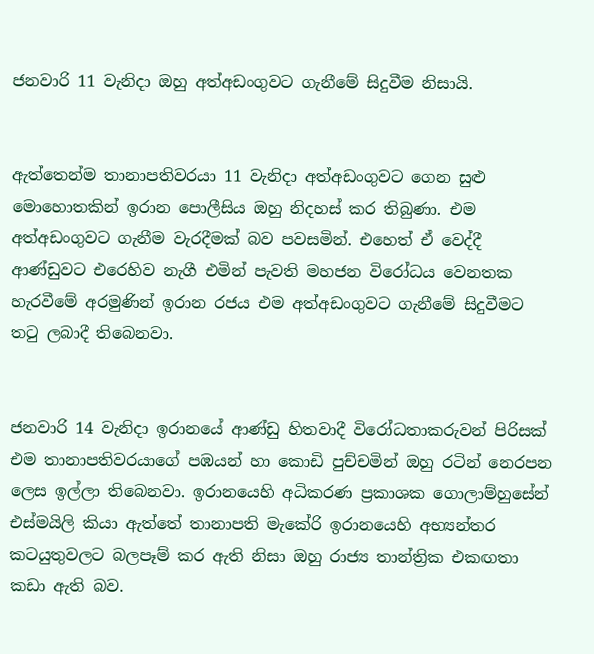ජනවාරි 11 වැනිදා ඔහු අත්අඩංගුවට ගැනීමේ සිදුවීම නිසායි.


ඇත්තෙන්ම තානාපතිවරයා 11 වැනිදා අත්අඩංගුවට ගෙන සුළු මොහොතකින් ඉරාන පොලීසිය ඔහු නිදහස් කර තිබුණා. එම අත්අඩංගුවට ගැනීම වැරදීමක් බව පවසමින්. එහෙත් ඒ වෙද්දී ආණ්ඩුවට එරෙහිව නැගී එමින් පැවති මහජන විරෝධය වෙනතක හැරවීමේ අරමුණින් ඉරාන රජය එම අත්අඩංගුවට ගැනීමේ සිදුවීමට තටු ලබාදී තිබෙනවා.


ජනවාරි 14 වැනිදා ඉරානයේ ආණ්ඩු හිතවාදී විරෝධතාකරුවන් පිරිසක් එම තානාපතිවරයාගේ පඹයන් හා කොඩි පුච්චමින් ඔහු රටින් නෙරපන ලෙස ඉල්ලා තිබෙනවා. ඉරානයෙහි අධිකරණ ප්‍රකාශක ගොලාම්හුසේන් එස්මයිලි කියා ඇත්තේ තානාපති මැකේරි ඉරානයෙහි අභ්‍යන්තර කටයුතුවලට බලපෑම් කර ඇති නිසා ඔහු රාජ්‍ය තාන්ත්‍රික එකඟතා කඩා ඇති බව.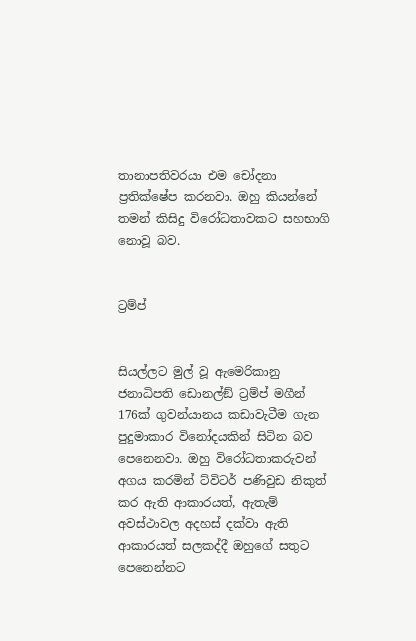තානාපතිවරයා එම චෝදනා ප්‍රතික්ෂේප කරනවා. ඔහු කියන්නේ තමන් කිසිදු විරෝධතාවකට සහභාගි නොවූ බව.


ට්‍රම්ප්


සියල්ලට මුල් වූ ඇමෙරිකානු ජනාධිපති ඩොනල්ඞ් ට්‍රම්ප් මගීන් 176ක් ගුවන්යානය කඩාවැටීම ගැන පුදුමාකාර විනෝදයකින් සිටින බව පෙනෙනවා. ඔහු විරෝධතාකරුවන් අගය කරමින් ට්විටර් පණිවුඩ නිකුත් කර ඇති ආකාරයත්, ඇතැම් අවස්ථාවල අදහස් දක්වා ඇති ආකාරයත් සලකද්දී ඔහුගේ සතුට පෙනෙන්නට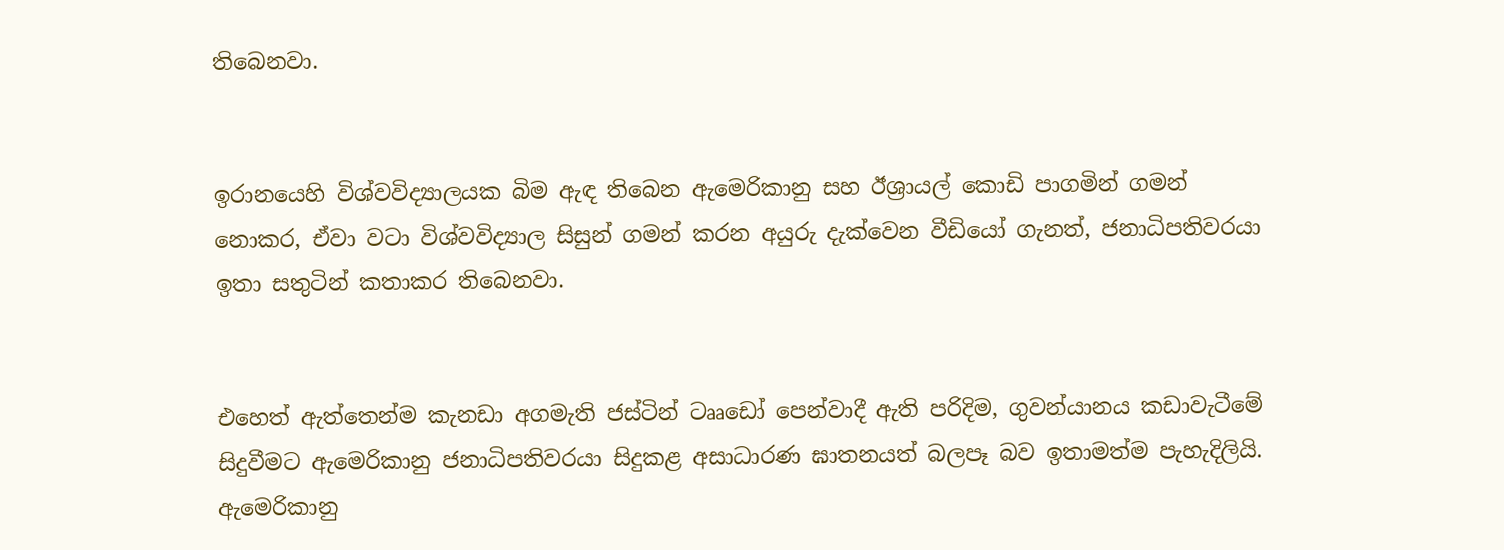තිබෙනවා.


ඉරානයෙහි විශ්වවිද්‍යාලයක බිම ඇඳ තිබෙන ඇමෙරිකානු සහ ඊශ්‍රායල් කොඩි පාගමින් ගමන් නොකර, ඒවා වටා විශ්වවිද්‍යාල සිසුන් ගමන් කරන අයුරු දැක්වෙන වීඩියෝ ගැනත්, ජනාධිපතිවරයා ඉතා සතුටින් කතාකර තිබෙනවා.


එහෙත් ඇත්තෙන්ම කැනඩා අගමැති ජස්ටින් ටෲඩෝ පෙන්වාදී ඇති පරිදිම, ගුවන්යානය කඩාවැටීමේ සිදුවීමට ඇමෙරිකානු ජනාධිපතිවරයා සිදුකළ අසාධාරණ ඝාතනයත් බලපෑ බව ඉතාමත්ම පැහැදිලියි. ඇමෙරිකානු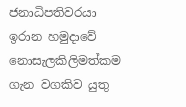ජනාධිපතිවරයා ඉරාන හමුදාවේ නොසැලකිලිමත්කම ගැන වගකිව යුතු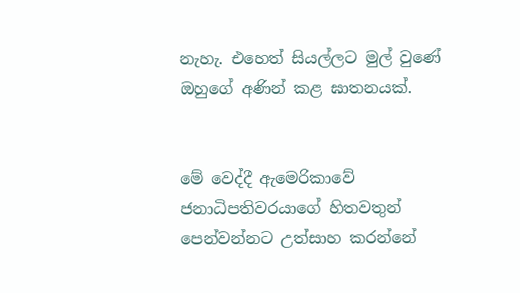නැහැ. එහෙත් සියල්ලට මුල් වුණේ ඔහුගේ අණින් කළ ඝාතනයක්.


මේ වෙද්දී ඇමෙරිකාවේ ජනාධිපතිවරයාගේ හිතවතුන් පෙන්වන්නට උත්සාහ කරන්නේ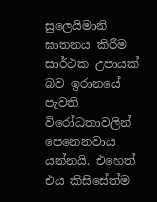සුලෙයිමානි ඝාතනය කිරීම සාර්ථක උපායක් බව ඉරානයේ පැවති විරෝධතාවලින් පෙනෙනවාය යන්නයි. එහෙත් එය කිසිසේත්ම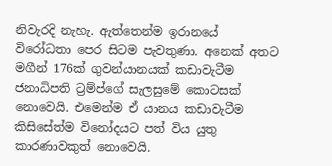නිවැරදි නැහැ. ඇත්තෙන්ම ඉරානයේ විරෝධතා පෙර සිටම පැවතුණා. අනෙක් අතට මගීන් 176ක් ගුවන්යානයක් කඩාවැටීම ජනාධිපති ට්‍රම්ප්ගේ සැලසුමේ කොටසක් නොවෙයි. එමෙන්ම ඒ යානය කඩාවැටීම කිසිසේත්ම විනෝදයට පත් විය යුතු කාරණාවකුත් නොවෙයි.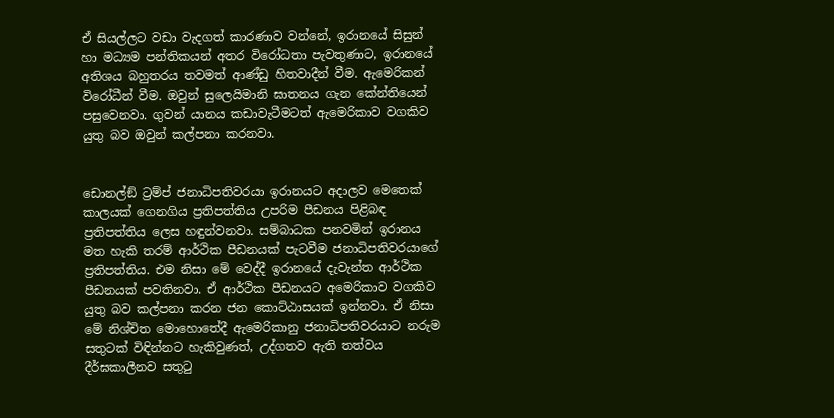ඒ සියල්ලට වඩා වැදගත් කාරණාව වන්නේ, ඉරානයේ සිසුන් හා මධ්‍යම පන්තිකයන් අතර විරෝධතා පැවතුණාට, ඉරානයේ අතිශය බහුතරය තවමත් ආණ්ඩු හිතවාදීන් වීම. ඇමෙරිකන් විරෝධීන් වීම. ඔවුන් සුලෙයිමානි ඝාතනය ගැන කේන්තියෙන් පසුවෙනවා. ගුවන් යානය කඩාවැටීමටත් ඇමෙරිකාව වගකිව යුතු බව ඔවුන් කල්පනා කරනවා.


ඩොනල්ඞ් ට්‍රම්ප් ජනාධිපතිවරයා ඉරානයට අදාලව මෙතෙක් කාලයක් ගෙනගිය ප්‍රතිපත්තිය උපරිම පීඩනය පිළිබඳ ප්‍රතිපත්තිය ලෙස හඳුන්වනවා. සම්බාධක පනවමින් ඉරානය මත හැකි තරම් ආර්ථික පීඩනයක් පැටවීම ජනාධිපතිවරයාගේ ප්‍රතිපත්තිය. එම නිසා මේ වෙද්දී ඉරානයේ දැවැන්ත ආර්ථික පීඩනයක් පවතිනවා. ඒ ආර්ථික පීඩනයට අමෙරිකාව වගකිව යුතු බව කල්පනා කරන ජන කොට්ඨාසයක් ඉන්නවා. ඒ නිසා මේ නිශ්චිත මොහොතේදී ඇමෙරිකානු ජනාධිපතිවරයාට නරුම සතුටක් විඳින්නට හැකිවුණත්, උද්ගතව ඇති තත්වය දීර්ඝකාලීනව සතුටු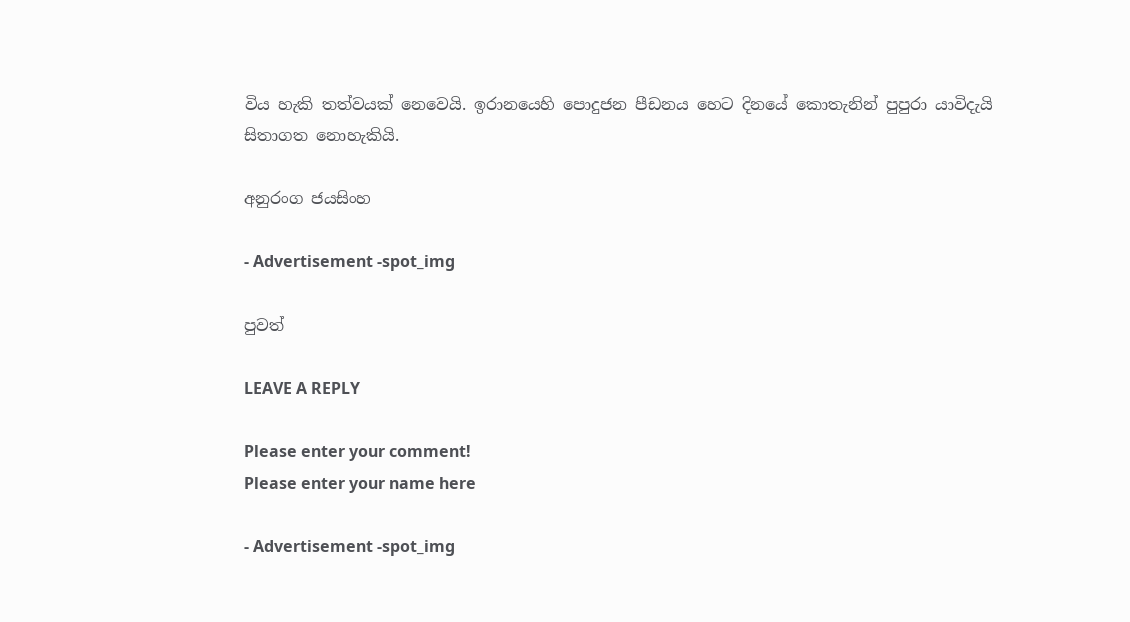විය හැකි තත්වයක් නෙවෙයි. ඉරානයෙහි පොදුජන පීඩනය හෙට දිනයේ කොතැනින් පුපුරා යාවිදැයි සිතාගත නොහැකියි.

අනුරංග ජයසිංහ

- Advertisement -spot_img

පුවත්

LEAVE A REPLY

Please enter your comment!
Please enter your name here

- Advertisement -spot_img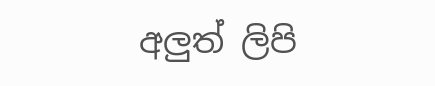අලුත් ලිපි